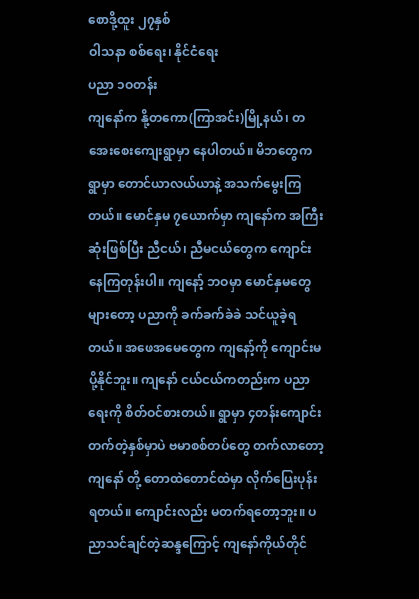စောဒို့ထူး ၂၇နှစ်
ဝါသနာ စစ်ရေး၊ နိုင်ငံရေး
ပညာ ၁ဝတန်း
ကျနော်က နို့တကော(ကြာအင်း)မြို့နယ်၊ တအေးစေးကျေးရွာမှာ နေပါတယ်။ မိဘတွေက ရွာမှာ တောင်ယာလယ်ယာနဲ့ အသက်မွေးကြတယ်။ မောင်နှမ ၇ယောက်မှာ ကျနော်က အကြီးဆုံးဖြစ်ပြီး ညီငယ်၊ ညီမငယ်တွေက ကျောင်းနေကြတုန်းပါ။ ကျနော့် ဘဝမှာ မောင်နှမတွေများတော့ ပညာကို ခက်ခက်ခဲခဲ သင်ယူခဲ့ရတယ်။ အဖေအမေတွေက ကျနော့်ကို ကျောင်းမပို့နိုင်ဘူး။ ကျနော် ငယ်ငယ်ကတည်းက ပညာရေးကို စိတ်ဝင်စားတယ်။ ရွာမှာ ၄တန်းကျောင်းတက်တဲ့နှစ်မှာပဲ ဗမာစစ်တပ်တွေ တက်လာတော့ ကျနော် တို့ တောထဲတောင်ထဲမှာ လိုက်ပြေးပုန်းရတယ်။ ကျောင်းလည်း မတက်ရတော့ဘူး။ ပညာသင်ချင်တဲ့ဆန္ဒကြောင့် ကျနော်ကိုယ်တိုင်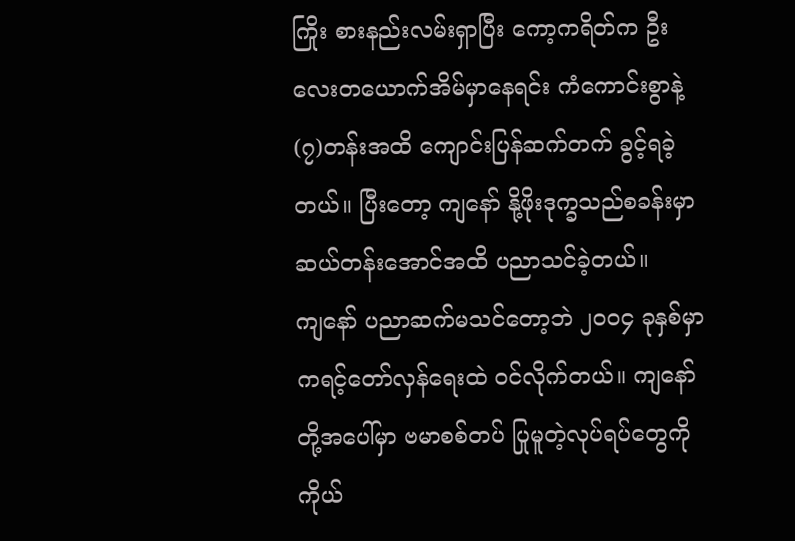ကြိုး စားနည်းလမ်းရှာပြီး ကော့ကရိတ်က ဦးလေးတယောက်အိမ်မှာနေရင်း ကံကောင်းစွာနဲ့ (၇)တန်းအထိ ကျောင်းပြန်ဆက်တက် ခွင့်ရခဲ့တယ်။ ပြီးတော့ ကျနော် နို့ဖိုးဒုက္ခသည်စခန်းမှာ ဆယ်တန်းအောင်အထိ ပညာသင်ခဲ့တယ်။
ကျနော် ပညာဆက်မသင်တော့ဘဲ ၂၀၀၄ ခုနှစ်မှာ ကရင့်တော်လှန်ရေးထဲ ဝင်လိုက်တယ်။ ကျနော်တို့အပေါ်မှာ ဗမာစစ်တပ် ပြုမူတဲ့လုပ်ရပ်တွေကို ကိုယ်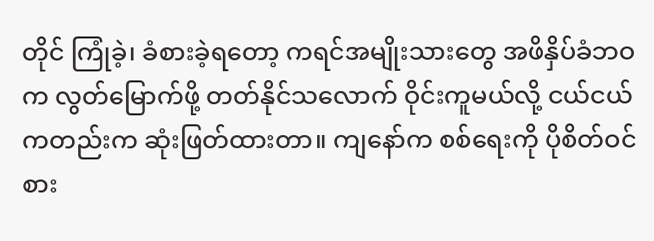တိုင် ကြုံခဲ့၊ ခံစားခဲ့ရတော့ ကရင်အမျိုးသားတွေ အဖိနှိပ်ခံဘဝက လွတ်မြောက်ဖို့ တတ်နိုင်သလောက် ဝိုင်းကူမယ်လို့ ငယ်ငယ်ကတည်းက ဆုံးဖြတ်ထားတာ။ ကျနော်က စစ်ရေးကို ပိုစိတ်ဝင်စား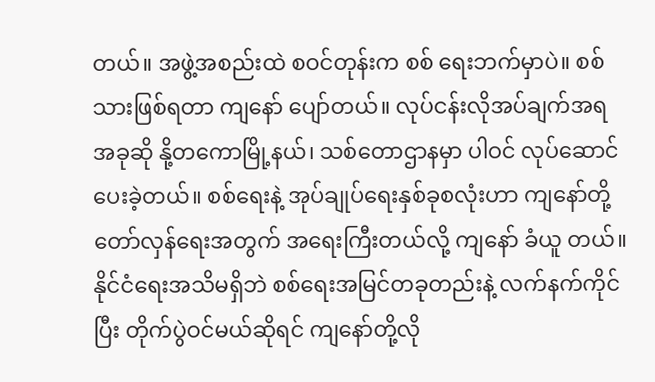တယ်။ အဖွဲ့အစည်းထဲ စဝင်တုန်းက စစ် ရေးဘက်မှာပဲ။ စစ်သားဖြစ်ရတာ ကျနော် ပျော်တယ်။ လုပ်ငန်းလိုအပ်ချက်အရ အခုဆို နို့တကောမြို့နယ်၊ သစ်တောဌာနမှာ ပါဝင် လုပ်ဆောင်ပေးခဲ့တယ်။ စစ်ရေးနဲ့ အုပ်ချုပ်ရေးနှစ်ခုစလုံးဟာ ကျနော်တို့ တော်လှန်ရေးအတွက် အရေးကြီးတယ်လို့ ကျနော် ခံယူ တယ်။ နိုင်ငံရေးအသိမရှိဘဲ စစ်ရေးအမြင်တခုတည်းနဲ့ လက်နက်ကိုင်ပြီး တိုက်ပွဲဝင်မယ်ဆိုရင် ကျနော်တို့လို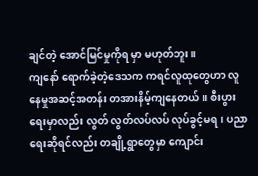ချင်တဲ့ အောင်မြင်မှုကိုရ မှာ မဟုတ်ဘူး။
ကျနော် ရောက်ခဲ့တဲ့ဒေသက ကရင်လူထုတွေဟာ လူနေမှုအဆင့်အတန်း တအားနိမ့်ကျနေတယ်။ စီးပွားရေးမှာလည်း လွတ် လွတ်လပ်လပ် လုပ်ခွင့်မရ၊ ပညာရေးဆိုရင်လည်း တချို့ရွာတွေမှာ ကျောင်း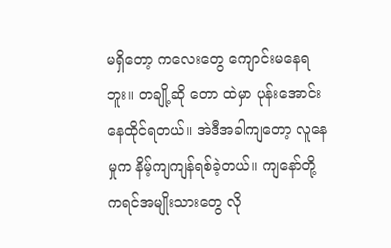မရှိတော့ ကလေးတွေ ကျောင်းမနေရဘူး။ တချို့ဆို တော ထဲမှာ ပုန်းအောင်းနေထိုင်ရတယ်။ အဲဒီအခါကျတော့ လူနေမှုက နိမ့်ကျကျန်ရစ်ခဲ့တယ်။ ကျနော်တို့ ကရင်အမျိုးသားတွေ လို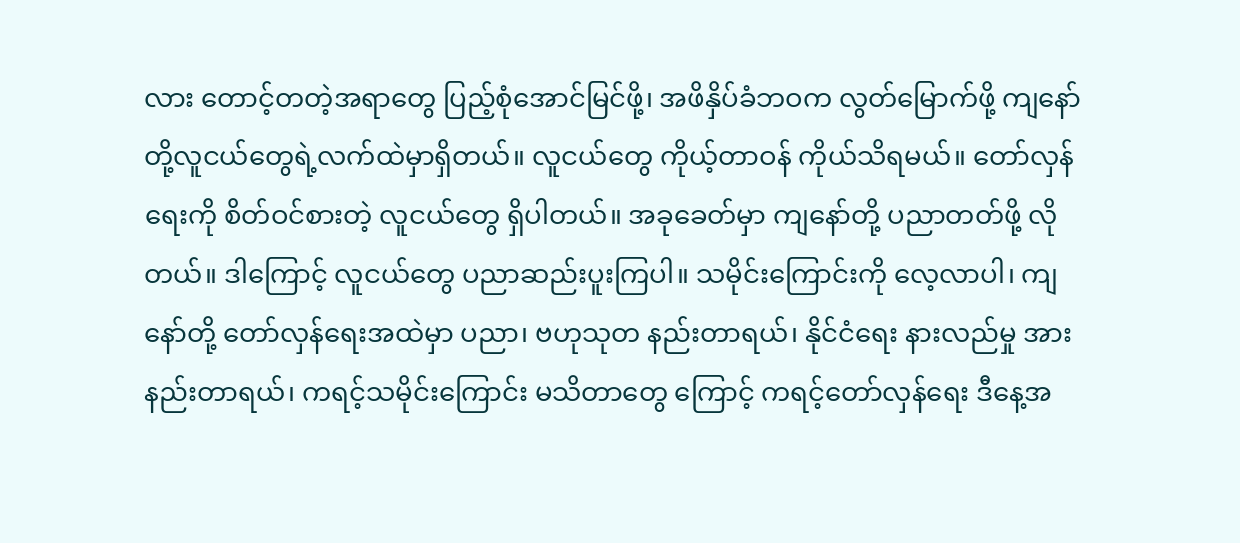လား တောင့်တတဲ့အရာတွေ ပြည့်စုံအောင်မြင်ဖို့၊ အဖိနှိပ်ခံဘဝက လွတ်မြောက်ဖို့ ကျနော်တို့လူငယ်တွေရဲ့လက်ထဲမှာရှိတယ်။ လူငယ်တွေ ကိုယ့်တာဝန် ကိုယ်သိရမယ်။ တော်လှန်ရေးကို စိတ်ဝင်စားတဲ့ လူငယ်တွေ ရှိပါတယ်။ အခုခေတ်မှာ ကျနော်တို့ ပညာတတ်ဖို့ လို တယ်။ ဒါကြောင့် လူငယ်တွေ ပညာဆည်းပူးကြပါ။ သမိုင်းကြောင်းကို လေ့လာပါ၊ ကျနော်တို့ တော်လှန်ရေးအထဲမှာ ပညာ၊ ဗဟုသုတ နည်းတာရယ်၊ နိုင်ငံရေး နားလည်မှု အားနည်းတာရယ်၊ ကရင့်သမိုင်းကြောင်း မသိတာတွေ ကြောင့် ကရင့်တော်လှန်ရေး ဒီနေ့အ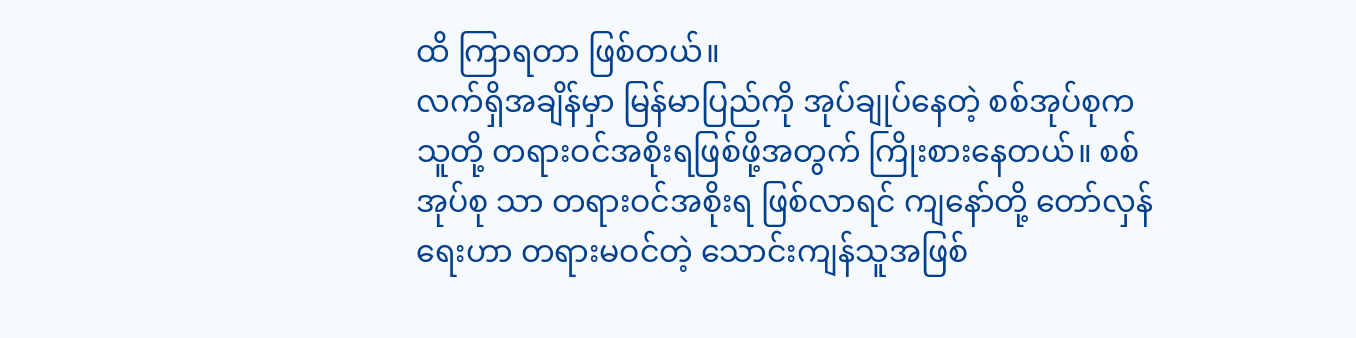ထိ ကြာရတာ ဖြစ်တယ်။
လက်ရှိအချိန်မှာ မြန်မာပြည်ကို အုပ်ချုပ်နေတဲ့ စစ်အုပ်စုက သူတို့ တရားဝင်အစိုးရဖြစ်ဖို့အတွက် ကြိုးစားနေတယ်။ စစ်အုပ်စု သာ တရားဝင်အစိုးရ ဖြစ်လာရင် ကျနော်တို့ တော်လှန်ရေးဟာ တရားမဝင်တဲ့ သောင်းကျန်သူအဖြစ်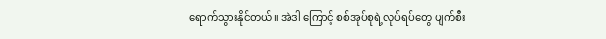ရောက်သွားနိုင်တယ်။ အဲဒါ ကြောင့် စစ်အုပ်စုရဲ့လုပ်ရပ်တွေ ပျက်စီး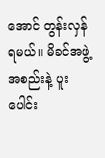အောင် တွန်းလှန်ရမယ်။ မိခင်အဖွဲ့အစည်းနဲ့ ပူးပေါင်း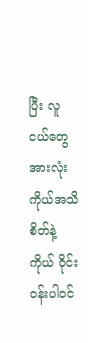ပြီး လူငယ်တွေအားလုံး ကိုယ်အသိစိတ်နဲ့ ကိုယ် ဝိုင်းဝန်းပါဝင်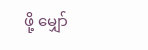ဖို့ မျှော်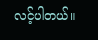လင့်ပါတယ်။